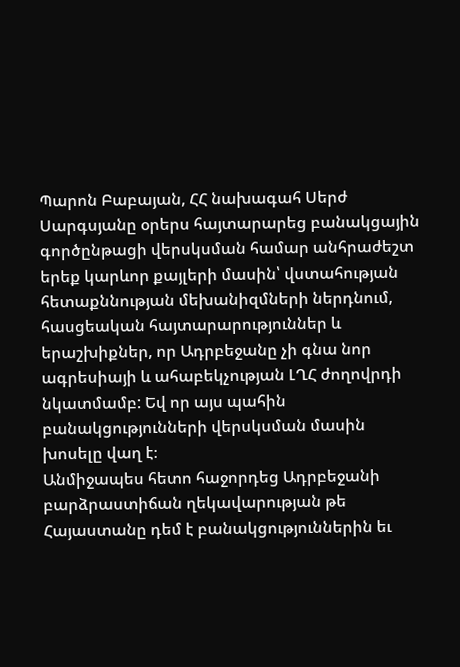Պարոն Բաբայան, ՀՀ նախագահ Սերժ Սարգսյանը օրերս հայտարարեց բանակցային գործընթացի վերսկսման համար անհրաժեշտ երեք կարևոր քայլերի մասին՝ վստահության հետաքննության մեխանիզմների ներդնում, հասցեական հայտարարություններ և երաշխիքներ, որ Ադրբեջանը չի գնա նոր ագրեսիայի և ահաբեկչության ԼՂՀ ժողովրդի նկատմամբ: Եվ որ այս պահին բանակցությունների վերսկսման մասին խոսելը վաղ է։
Անմիջապես հետո հաջորդեց Ադրբեջանի բարձրաստիճան ղեկավարության թե Հայաստանը դեմ է բանակցություններին եւ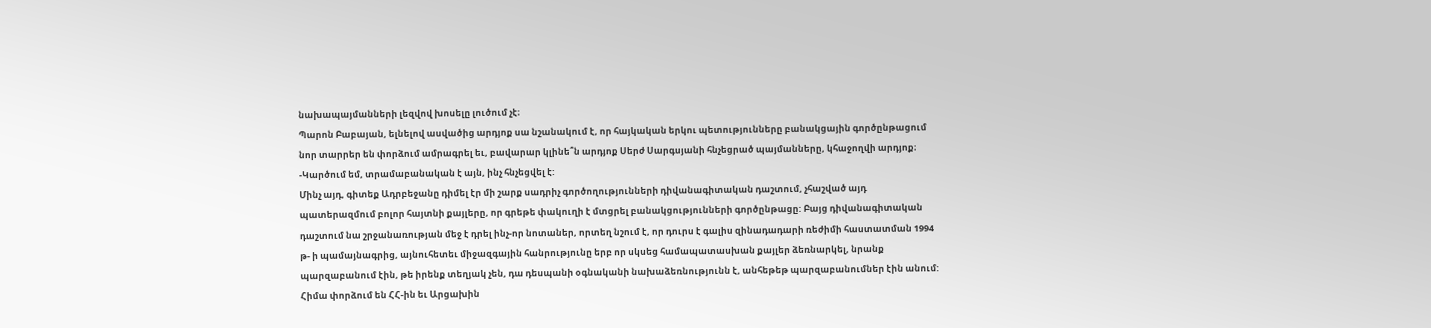նախապայմանների լեզվով խոսելը լուծում չէ։
Պարոն Բաբայան, ելնելով ասվածից արդյոք սա նշանակում է, որ հայկական երկու պետությունները բանակցային գործընթացում նոր տարրեր են փորձում ամրագրել եւ, բավարար կլինե՞ն արդյոք Սերժ Սարգսյանի հնչեցրած պայմանները, կհաջողվի արդյոք։
-Կարծում եմ, տրամաբանական է այն, ինչ հնչեցվել է:
Մինչ այդ, գիտեք Ադրբեջանը դիմել էր մի շարք սադրիչ գործողությունների դիվանագիտական դաշտում, չհաշված այդ պատերազմում բոլոր հայտնի քայլերը, որ գրեթե փակուղի է մտցրել բանակցությունների գործընթացը: Բայց դիվանագիտական դաշտում նա շրջանառության մեջ է դրել ինչ-որ նոտաներ, որտեղ նշում է, որ դուրս է գալիս զինադադարի ռեժիմի հաստատման 1994 թ- ի պամայնագրից, այնուհետեւ միջազգային հանրությունը երբ որ սկսեց համապատասխան քայլեր ձեռնարկել, նրանք պարզաբանում էին, թե իրենք տեղյակ չեն, դա դեսպանի օգնականի նախաձեռնությունն է, անհեթեթ պարզաբանումներ էին անում: Հիմա փորձում են ՀՀ-ին եւ Արցախին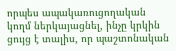որպես ապակառուցողական կողմ ներկայացնել, ինչը կրկին ցույց է տալիս, որ պաշտոնական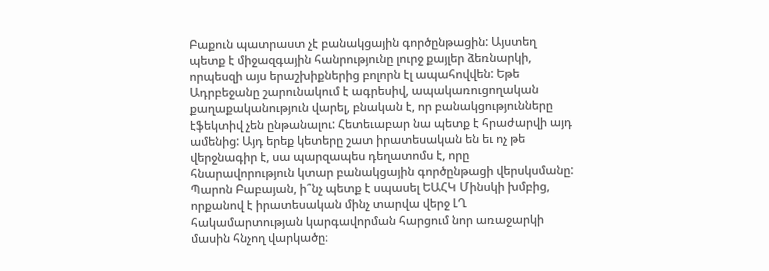Բաքուն պատրաստ չէ բանակցային գործընթացին: Այստեղ պետք է միջազգային հանրությունը լուրջ քայլեր ձեռնարկի, որպեսզի այս երաշխիքներից բոլորն էլ ապահովվեն: Եթե Ադրբեջանը շարունակում է ագրեսիվ, ապակառուցողական քաղաքականություն վարել, բնական է, որ բանակցությունները էֆեկտիվ չեն ընթանալու: Հետեւաբար նա պետք է հրաժարվի այդ ամենից: Այդ երեք կետերը շատ իրատեսական են եւ ոչ թե վերջնագիր է, սա պարզապես դեղատոմս է, որը հնարավորություն կտար բանակցային գործընթացի վերսկսմանը:
Պարոն Բաբայան, ի՞նչ պետք է սպասել ԵԱՀԿ Մինսկի խմբից, որքանով է իրատեսական մինչ տարվա վերջ ԼՂ հակամարտության կարգավորման հարցում նոր առաջարկի մասին հնչող վարկածը։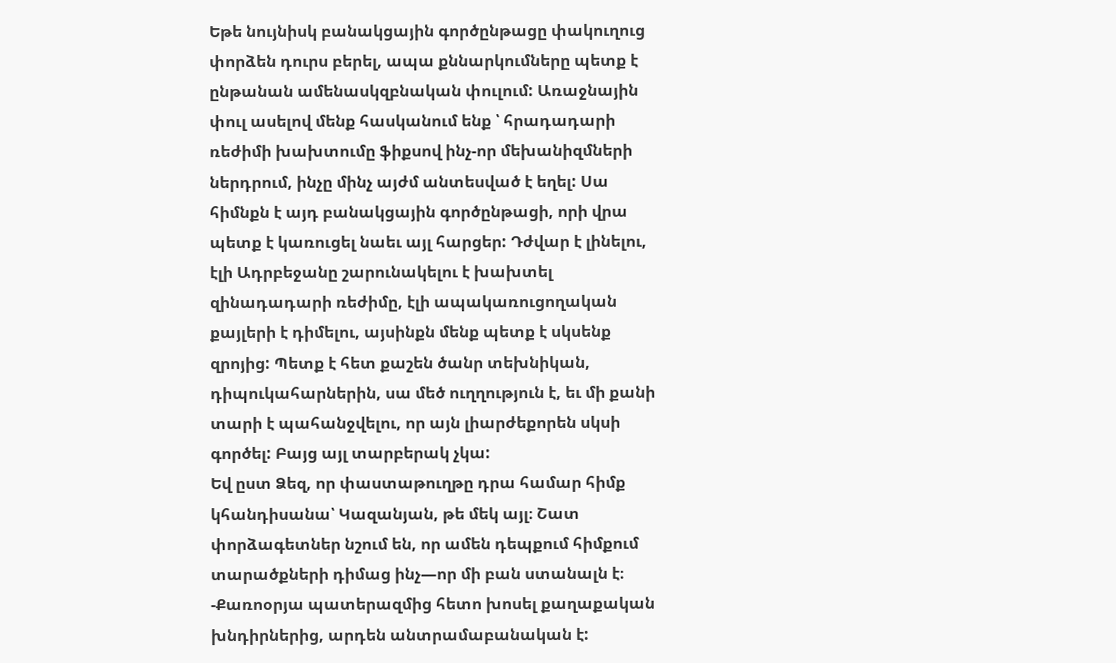Եթե նույնիսկ բանակցային գործընթացը փակուղուց փորձեն դուրս բերել, ապա քննարկումները պետք է ընթանան ամենասկզբնական փուլում: Առաջնային փուլ ասելով մենք հասկանում ենք ՝ հրադադարի ռեժիմի խախտումը ֆիքսով ինչ-որ մեխանիզմների ներդրում, ինչը մինչ այժմ անտեսված է եղել: Սա հիմնքն է այդ բանակցային գործընթացի, որի վրա պետք է կառուցել նաեւ այլ հարցեր: Դժվար է լինելու, էլի Ադրբեջանը շարունակելու է խախտել զինադադարի ռեժիմը, էլի ապակառուցողական քայլերի է դիմելու, այսինքն մենք պետք է սկսենք զրոյից: Պետք է հետ քաշեն ծանր տեխնիկան, դիպուկահարներին, սա մեծ ուղղություն է, եւ մի քանի տարի է պահանջվելու, որ այն լիարժեքորեն սկսի գործել: Բայց այլ տարբերակ չկա:
Եվ ըստ Ձեզ, որ փաստաթուղթը դրա համար հիմք կհանդիսանա՝ Կազանյան, թե մեկ այլ։ Շատ փորձագետներ նշում են, որ ամեն դեպքում հիմքում տարածքների դիմաց ինչ—որ մի բան ստանալն է։
-Քառոօրյա պատերազմից հետո խոսել քաղաքական խնդիրներից, արդեն անտրամաբանական է: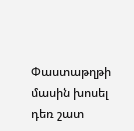Փաստաթղթի մասին խոսել դեռ շատ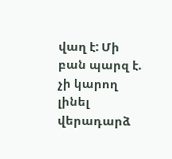վաղ է: Մի բան պարզ է. չի կարող լինել վերադարձ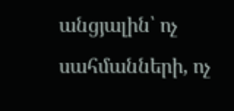անցյալին՝ ոչ սահմանների, ոչ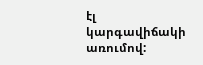էլ կարգավիճակի առումով: